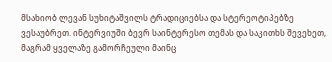მსახიობ ლევან სუხიტაშვილს ტრადიციებსა და სტერეოტიპებზე ვესაუბრეთ. ინტერვიუში ბევრ საინტერესო თემას და საკითხს შევეხეთ, მაგრამ ყველაზე გამორჩეული მაინც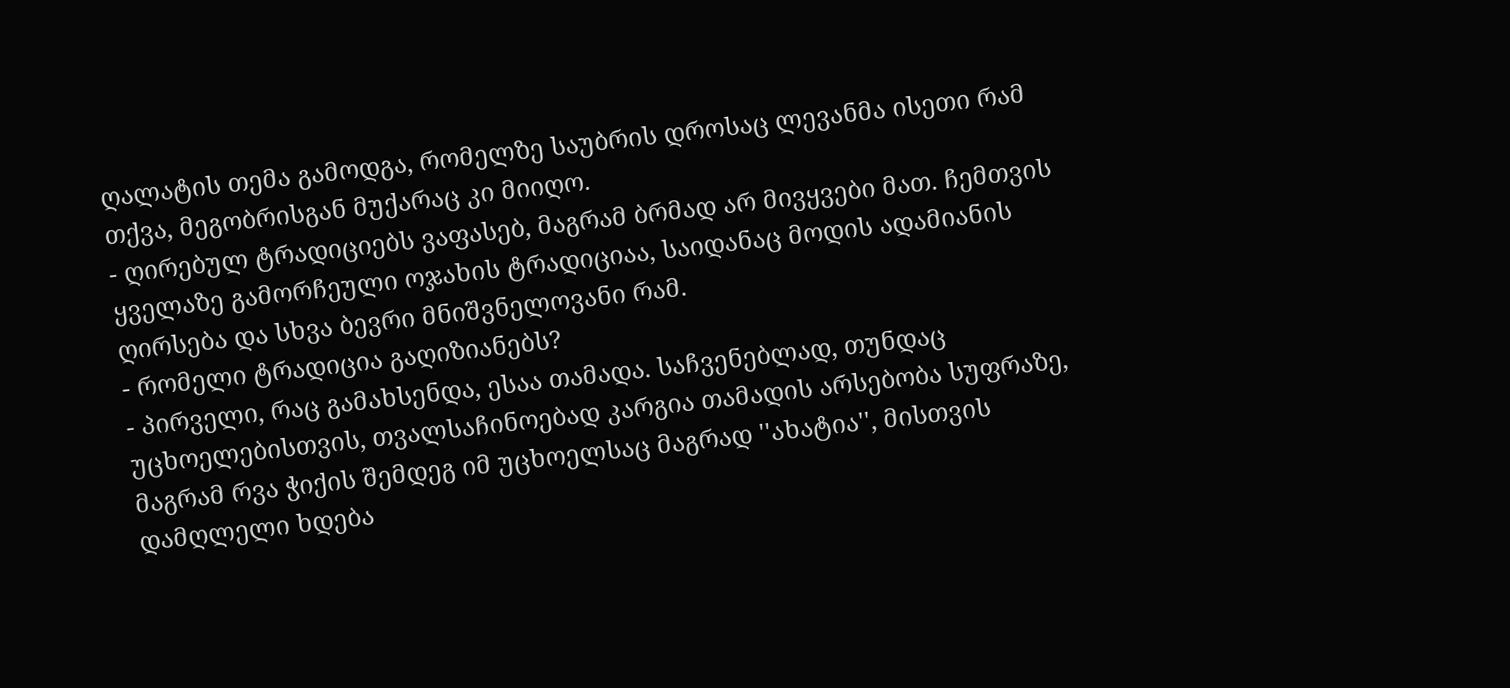ღალატის თემა გამოდგა, რომელზე საუბრის დროსაც ლევანმა ისეთი რამ თქვა, მეგობრისგან მუქარაც კი მიიღო.
- ღირებულ ტრადიციებს ვაფასებ, მაგრამ ბრმად არ მივყვები მათ. ჩემთვის ყველაზე გამორჩეული ოჯახის ტრადიციაა, საიდანაც მოდის ადამიანის ღირსება და სხვა ბევრი მნიშვნელოვანი რამ.
- რომელი ტრადიცია გაღიზიანებს?
- პირველი, რაც გამახსენდა, ესაა თამადა. საჩვენებლად, თუნდაც უცხოელებისთვის, თვალსაჩინოებად კარგია თამადის არსებობა სუფრაზე, მაგრამ რვა ჭიქის შემდეგ იმ უცხოელსაც მაგრად ''ახატია'', მისთვის დამღლელი ხდება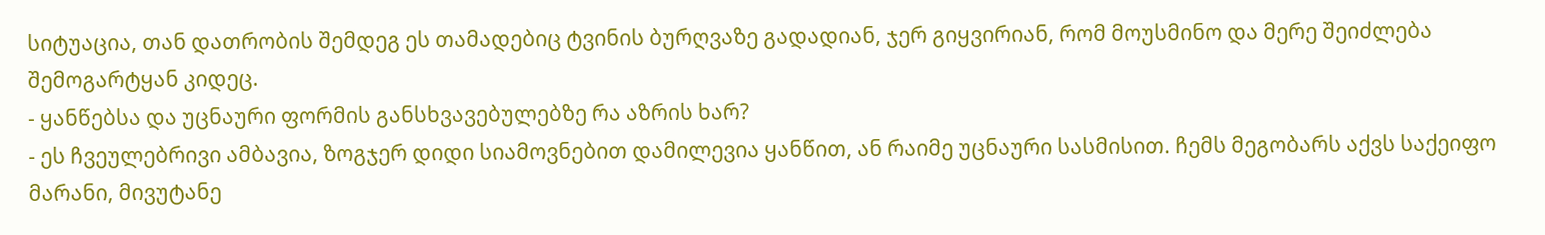სიტუაცია, თან დათრობის შემდეგ ეს თამადებიც ტვინის ბურღვაზე გადადიან, ჯერ გიყვირიან, რომ მოუსმინო და მერე შეიძლება შემოგარტყან კიდეც.
- ყანწებსა და უცნაური ფორმის განსხვავებულებზე რა აზრის ხარ?
- ეს ჩვეულებრივი ამბავია, ზოგჯერ დიდი სიამოვნებით დამილევია ყანწით, ან რაიმე უცნაური სასმისით. ჩემს მეგობარს აქვს საქეიფო მარანი, მივუტანე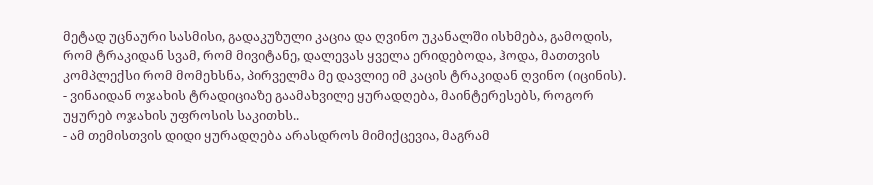მეტად უცნაური სასმისი, გადაკუზული კაცია და ღვინო უკანალში ისხმება, გამოდის, რომ ტრაკიდან სვამ, რომ მივიტანე, დალევას ყველა ერიდებოდა, ჰოდა, მათთვის კომპლექსი რომ მომეხსნა, პირველმა მე დავლიე იმ კაცის ტრაკიდან ღვინო (იცინის).
- ვინაიდან ოჯახის ტრადიციაზე გაამახვილე ყურადღება, მაინტერესებს, როგორ უყურებ ოჯახის უფროსის საკითხს..
- ამ თემისთვის დიდი ყურადღება არასდროს მიმიქცევია, მაგრამ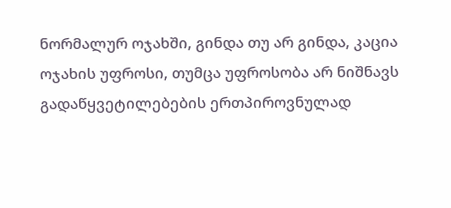ნორმალურ ოჯახში, გინდა თუ არ გინდა, კაცია ოჯახის უფროსი, თუმცა უფროსობა არ ნიშნავს გადაწყვეტილებების ერთპიროვნულად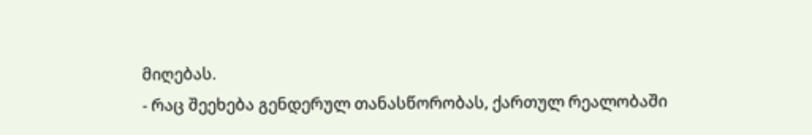მიღებას.
- რაც შეეხება გენდერულ თანასწორობას, ქართულ რეალობაში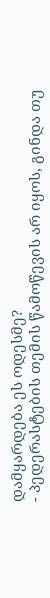დამყარდება ეს ოდესმე?
- პედერასტების თემის წამოწევის არ იყოს, გინდა თუ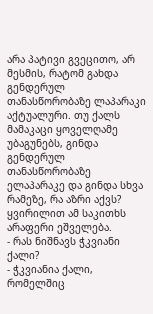არა პატივი გვეცითო, არ მესმის, რატომ გახდა გენდერულ თანასწორობაზე ლაპარაკი აქტუალური. თუ ქალს მამაკაცი ყოველღამე უბაგუნებს, გინდა გენდერულ თანასწორობაზე ელაპარაკე და გინდა სხვა რამეზე, რა აზრი აქვს? ყვირილით ამ საკითხს არაფერი ეშველება.
- რას ნიშნავს ჭკვიანი ქალი?
- ჭკვიანია ქალი, რომელშიც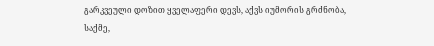გარკვეული დოზით ყველაფერი დევს, აქვს იუმორის გრძნობა, საქმე,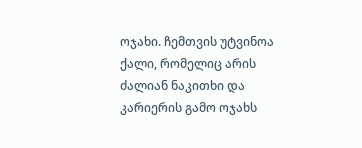ოჯახი. ჩემთვის უტვინოა ქალი, რომელიც არის ძალიან ნაკითხი და კარიერის გამო ოჯახს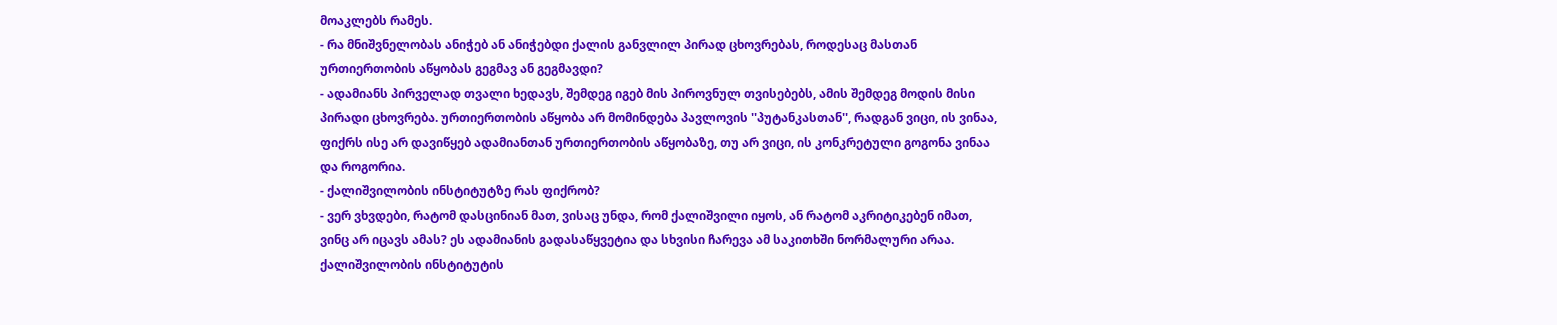მოაკლებს რამეს.
- რა მნიშვნელობას ანიჭებ ან ანიჭებდი ქალის განვლილ პირად ცხოვრებას, როდესაც მასთან ურთიერთობის აწყობას გეგმავ ან გეგმავდი?
- ადამიანს პირველად თვალი ხედავს, შემდეგ იგებ მის პიროვნულ თვისებებს, ამის შემდეგ მოდის მისი პირადი ცხოვრება. ურთიერთობის აწყობა არ მომინდება პავლოვის ''პუტანკასთან'', რადგან ვიცი, ის ვინაა, ფიქრს ისე არ დავიწყებ ადამიანთან ურთიერთობის აწყობაზე, თუ არ ვიცი, ის კონკრეტული გოგონა ვინაა და როგორია.
- ქალიშვილობის ინსტიტუტზე რას ფიქრობ?
- ვერ ვხვდები, რატომ დასცინიან მათ, ვისაც უნდა, რომ ქალიშვილი იყოს, ან რატომ აკრიტიკებენ იმათ, ვინც არ იცავს ამას? ეს ადამიანის გადასაწყვეტია და სხვისი ჩარევა ამ საკითხში ნორმალური არაა. ქალიშვილობის ინსტიტუტის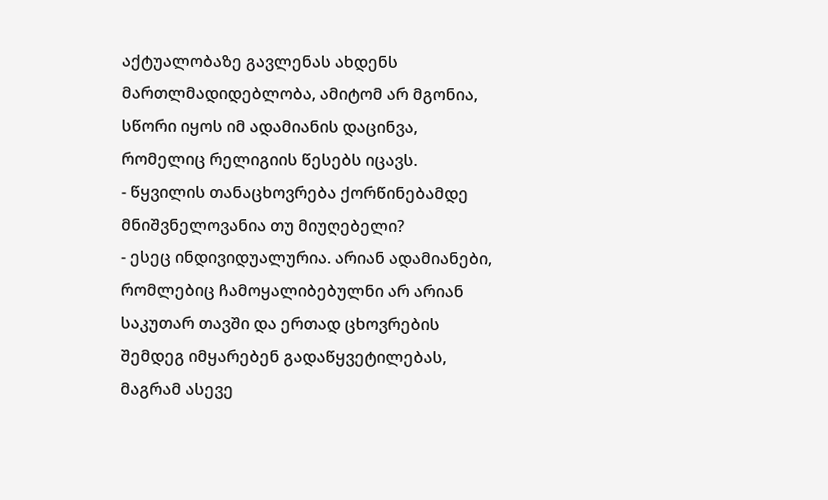აქტუალობაზე გავლენას ახდენს მართლმადიდებლობა, ამიტომ არ მგონია, სწორი იყოს იმ ადამიანის დაცინვა, რომელიც რელიგიის წესებს იცავს.
- წყვილის თანაცხოვრება ქორწინებამდე მნიშვნელოვანია თუ მიუღებელი?
- ესეც ინდივიდუალურია. არიან ადამიანები, რომლებიც ჩამოყალიბებულნი არ არიან საკუთარ თავში და ერთად ცხოვრების შემდეგ იმყარებენ გადაწყვეტილებას, მაგრამ ასევე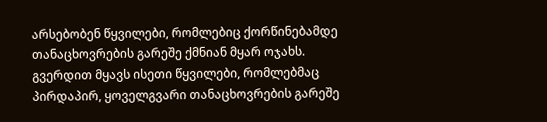არსებობენ წყვილები, რომლებიც ქორწინებამდე თანაცხოვრების გარეშე ქმნიან მყარ ოჯახს. გვერდით მყავს ისეთი წყვილები, რომლებმაც პირდაპირ, ყოველგვარი თანაცხოვრების გარეშე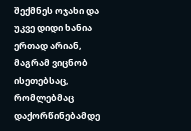შექმნეს ოჯახი და უკვე დიდი ხანია ერთად არიან, მაგრამ ვიცნობ ისეთებსაც, რომლებმაც დაქორწინებამდე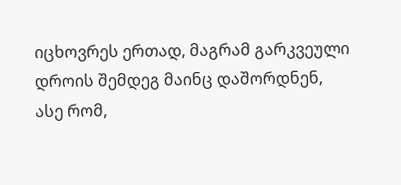იცხოვრეს ერთად, მაგრამ გარკვეული დროის შემდეგ მაინც დაშორდნენ, ასე რომ,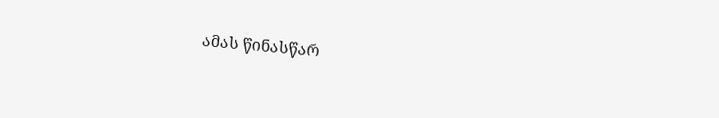ამას წინასწარ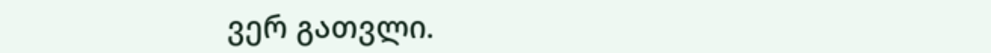ვერ გათვლი.